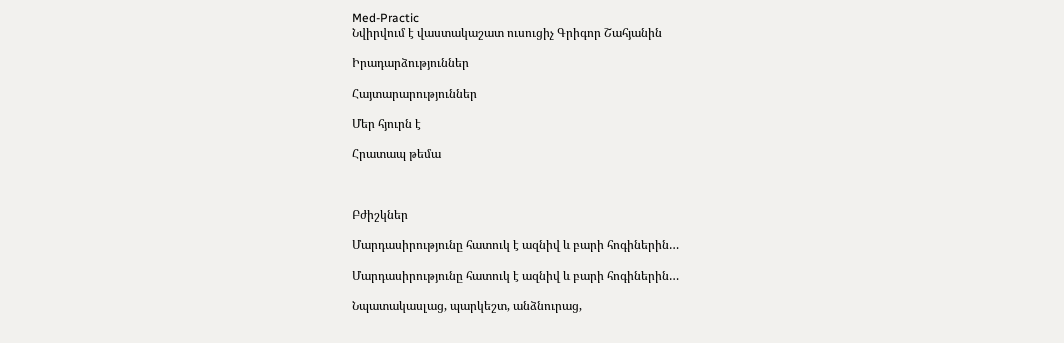Med-Practic
Նվիրվում է վաստակաշատ ուսուցիչ Գրիգոր Շահյանին

Իրադարձություններ

Հայտարարություններ

Մեր հյուրն է

Հրատապ թեմա



Բժիշկներ

Մարդասիրությունը հատուկ է ազնիվ և բարի հոգիներին…

Մարդասիրությունը հատուկ է ազնիվ և բարի հոգիներին…

Նպատակասլաց, պարկեշտ, անձնուրաց,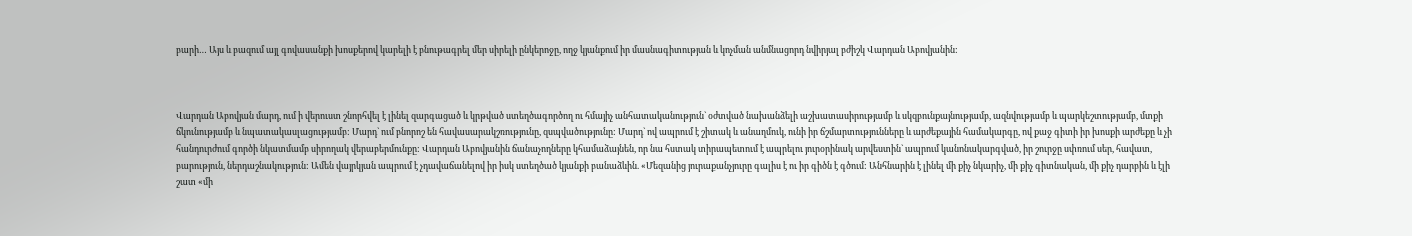բարի… Այս և բազում այլ գովասանքի խոսքերով կարելի է բնութագրել մեր սիրելի ընկերոջը, ողջ կյանքում իր մասնագիտության և կոչման անմնացորդ նվիրյալ բժիշկ Վարդան Աբովյանին:



Վարդան Աբովյան մարդ, ում ի վերուստ շնորհվել է լինել զարգացած և կրթված ստեղծագործող ու հմայիչ անհատականություն` օժտված նախանձելի աշխատասիրությամբ և սկզբունքայնությամբ, ազնվությամբ և պարկեշտությամբ, մտքի ճկունությամբ և նպատակասլացությամբ: Մարդ` ում բնորոշ են հավասարակշռությունը, զսպվածությունը: Մարդ` ով ապրում է շիտակ և անաղմուկ, ունի իր ճշմարտությունները և արժեքային համակարգը, ով քաջ գիտի իր խոսքի արժեքը և չի հանդուրժում գործի նկատմամբ սիրողակ վերաբերմունքը: Վարդան Աբովյանին ճանաչողները կհամաձայնեն, որ նա հստակ տիրապետում է ապրելու յուրօրինակ արվեստին` ապրում կանոնակարգված, իր շուրջը սփռում սեր, հավատ, բարություն, ներդաշնակություն: Ամեն վայրկյան ապրում է չդավաճանելով իր իսկ ստեղծած կյանքի բանաձևին. «Մեզանից յուրաքանչյուրը գալիս է ու իր գիծն է գծում: Անհնարին է լինել մի քիչ նկարիչ, մի քիչ գիտնական, մի քիչ դարբին և էլի շատ «մի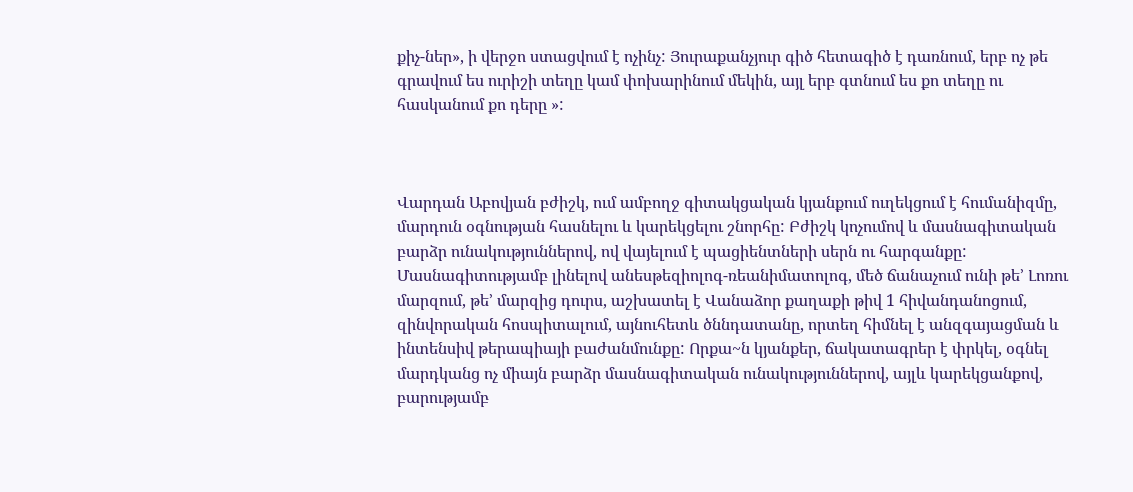քիչ-ներ», ի վերջո ստացվում է ոչինչ: Յուրաքանչյուր գիծ հետագիծ է դառնում, երբ ոչ թե գրավում ես ուրիշի տեղը կամ փոխարինում մեկին, այլ երբ գտնում ես քո տեղը ու հասկանում քո դերը »:



Վարդան Աբովյան բժիշկ, ում ամբողջ գիտակցական կյանքում ուղեկցում է հումանիզմը, մարդուն օգնության հասնելու և կարեկցելու շնորհը: Բժիշկ կոչումով և մասնագիտական բարձր ունակություններով, ով վայելում է պացիենտների սերն ու հարգանքը: Մասնագիտությամբ լինելով անեսթեզիոլոգ-ռեանիմատոլոգ, մեծ ճանաչում ունի թե’ Լոռու մարզում, թե’ մարզից դուրս, աշխատել է Վանաձոր քաղաքի թիվ 1 հիվանդանոցում, զինվորական հոսպիտալում, այնուհետև ծննդատանը, որտեղ հիմնել է անզգայացման և ինտենսիվ թերապիայի բաժանմունքը: Որքա~ն կյանքեր, ճակատագրեր է փրկել, օգնել մարդկանց ոչ միայն բարձր մասնագիտական ունակություններով, այլև կարեկցանքով, բարությամբ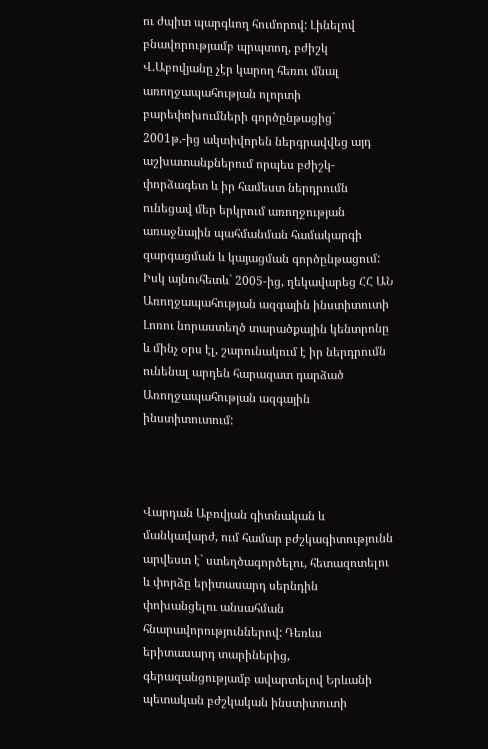ու ժպիտ պարգևող հումորով: Լինելով բնավորությամբ պրպտող, բժիշկ Վ.Աբովյանը չէր կարող հեռու մնալ առողջապահության ոլորտի բարեփոխումների գործընթացից` 2001թ.-ից ակտիվորեն ներգրավվեց այդ աշխատանքներում որպես բժիշկ-փորձագետ և իր համեստ ներդրումն ունեցավ մեր երկրում առողջության առաջնային պահմանման համակարգի զարգացման և կայացման գործընթացում: Իսկ այնուհետև` 2005-ից, ղեկավարեց ՀՀ ԱՆ Առողջապահության ազգային ինստիտուտի Լոռու նորաստեղծ տարածքային կենտրոնը և մինչ օրս էլ, շարունակում է իր ներդրումն ունենալ արդեն հարազատ դարձած Առողջապահության ազգային ինստիտուտում:



Վարդան Աբովյան գիտնական և մանկավարժ, ում համար բժշկագիտությունն արվեստ է` ստեղծագործելու, հետազոտելու և փորձը երիտասարդ սերնդին փոխանցելու անսահման հնարավորություններով: Դեռևս երիտասարդ տարիներից, գերազանցությամբ ավարտելով Երևանի պետական բժշկական ինստիտուտի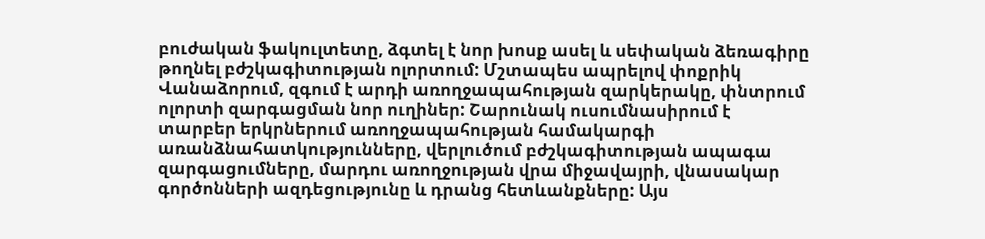բուժական ֆակուլտետը, ձգտել է նոր խոսք ասել և սեփական ձեռագիրը թողնել բժշկագիտության ոլորտում: Մշտապես ապրելով փոքրիկ Վանաձորում, զգում է արդի առողջապահության զարկերակը, փնտրում ոլորտի զարգացման նոր ուղիներ: Շարունակ ուսումնասիրում է տարբեր երկրներում առողջապահության համակարգի առանձնահատկությունները, վերլուծում բժշկագիտության ապագա զարգացումները, մարդու առողջության վրա միջավայրի, վնասակար գործոնների ազդեցությունը և դրանց հետևանքները: Այս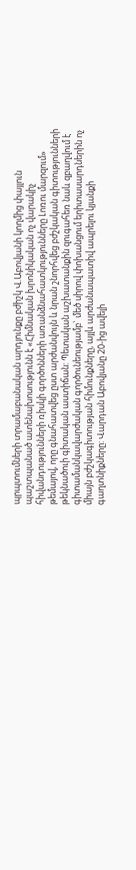պրպտումների տրամաբանական արդյունքը բժիշկ Վ.Աբովյանի կողմից փայլուն պաշտպանած ատենախոսությունն է «Հիմնական խրոնիկական ոչ վարակիչ հիվանդությունների ռիսկի գործոնների առանձնահատկությունները Լոռու մարզում» թեմայով, որը գնահատվեց ըստ արժանվույն և նրան շնորհվեց բժշկական գիտությունների թեկնածուի գիտական աստիճան: Պետական աշխատանքին զուգահեռ նաև զբաղվում է գիտամանկավարժական գործունեությամբ` մեծ սիրով փոխանցում երիտասարդներին ոչ միայն բժշկագիտության հիմունքները, այլև արժանապատիվ ապրելու կյանքի գաղտնիքները: Վարդան Աբովյանը 20-ից ավելի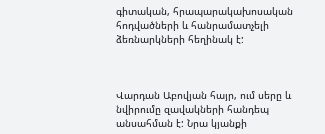գիտական, հրապարակախոսական հոդվածների և հանրամատչելի ձեռնարկների հեղինակ է:



Վարդան Աբովյան հայր, ում սերը և նվիրումը զավակների հանդեպ անսահման է: Նրա կյանքի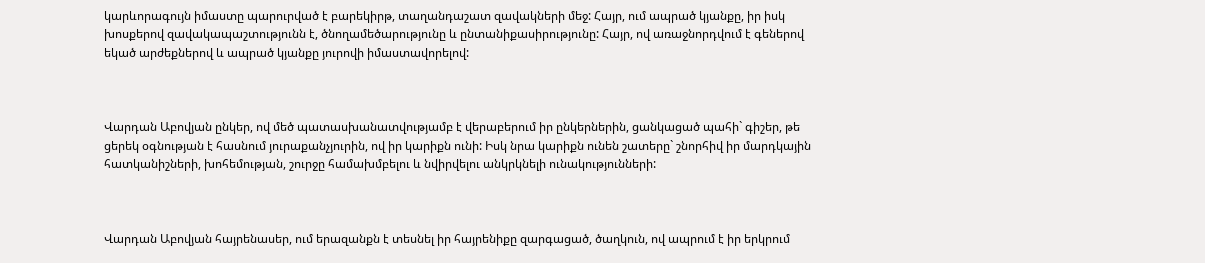կարևորագույն իմաստը պարուրված է բարեկիրթ, տաղանդաշատ զավակների մեջ: Հայր, ում ապրած կյանքը, իր իսկ խոսքերով զավակապաշտությունն է, ծնողամեծարությունը և ընտանիքասիրությունը: Հայր, ով առաջնորդվում է գեներով եկած արժեքներով և ապրած կյանքը յուրովի իմաստավորելով:



Վարդան Աբովյան ընկեր, ով մեծ պատասխանատվությամբ է վերաբերում իր ընկերներին, ցանկացած պահի` գիշեր, թե ցերեկ օգնության է հասնում յուրաքանչյուրին, ով իր կարիքն ունի: Իսկ նրա կարիքն ունեն շատերը` շնորհիվ իր մարդկային հատկանիշների, խոհեմության, շուրջը համախմբելու և նվիրվելու անկրկնելի ունակությունների:



Վարդան Աբովյան հայրենասեր, ում երազանքն է տեսնել իր հայրենիքը զարգացած, ծաղկուն, ով ապրում է իր երկրում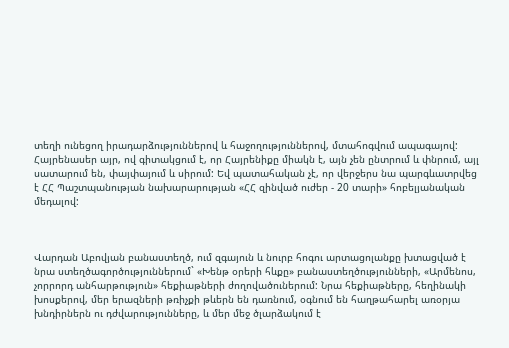տեղի ունեցող իրադարձություններով և հաջողություններով, մտահոգվում ապագայով: Հայրենասեր այր, ով գիտակցում է, որ Հայրենիքը միակն է, այն չեն ընտրում և փնրում, այլ սատարում են, փայփայում և սիրում: Եվ պատահական չէ, որ վերջերս նա պարգևատրվեց է ՀՀ Պաշտպանության նախարարության «ՀՀ զինված ուժեր - 20 տարի» հոբելյանական մեդալով:



Վարդան Աբովյան բանաստեղծ, ում զգայուն և նուրբ հոգու արտացոլանքը խտացված է նրա ստեղծագործություններում` «Խենթ օրերի հևքը» բանաստեղծությունների, «Արմենոս, չորրորդ անհարթություն» հեքիաթների ժողովածուներում: Նրա հեքիաթները, հեղինակի խոսքերով, մեր երազների թռիչքի թևերն են դառնում, օգնում են հաղթահարել առօրյա խնդիրներն ու դժվարությունները, և մեր մեջ ծլարձակում է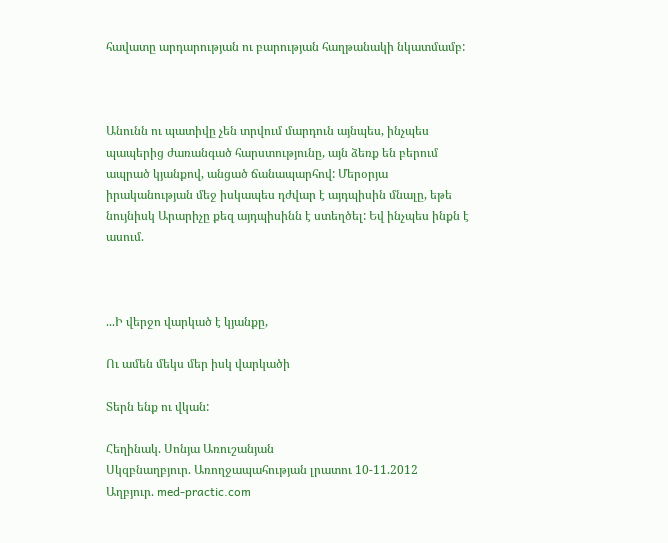հավատը արդարության ու բարության հաղթանակի նկատմամբ:



Անունն ու պատիվը չեն տրվում մարդուն այնպես, ինչպես պապերից ժառանգած հարստությունը, այն ձեռք են բերում ապրած կյանքով, անցած ճանապարհով: Մերօրյա իրականության մեջ իսկապես դժվար է այդպիսին մնալը, եթե նույնիսկ Արարիչը քեզ այդպիսինն է ստեղծել: Եվ ինչպես ինքն է ասում.



...Ի վերջո վարկած է կյանքը,

Ու ամեն մեկս մեր իսկ վարկածի

Տերն ենք ու վկան:

Հեղինակ. Սոնյա Առուշանյան
Սկզբնաղբյուր. Առողջապահության լրատու 10-11.2012
Աղբյուր. med-practic.com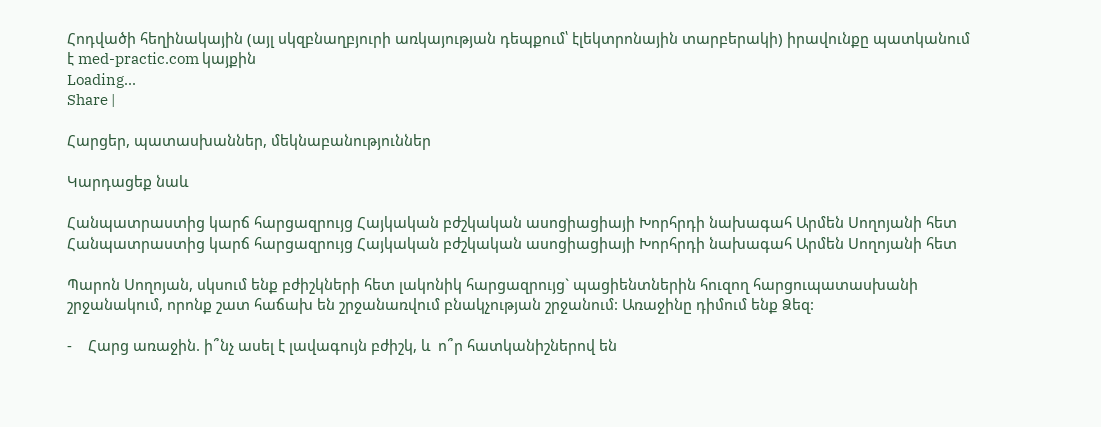Հոդվածի հեղինակային (այլ սկզբնաղբյուրի առկայության դեպքում՝ էլեկտրոնային տարբերակի) իրավունքը պատկանում է med-practic.com կայքին
Loading...
Share |

Հարցեր, պատասխաններ, մեկնաբանություններ

Կարդացեք նաև

Հանպատրաստից կարճ հարցազրույց Հայկական բժշկական ասոցիացիայի Խորհրդի նախագահ Արմեն Սողոյանի հետ
Հանպատրաստից կարճ հարցազրույց Հայկական բժշկական ասոցիացիայի Խորհրդի նախագահ Արմեն Սողոյանի հետ

Պարոն Սողոյան, սկսում ենք բժիշկների հետ լակոնիկ հարցազրույց` պացիենտներին հուզող հարցուպատասխանի շրջանակում, որոնք շատ հաճախ են շրջանառվում բնակչության շրջանում: Առաջինը դիմում ենք Ձեզ:

-    Հարց առաջին. ի՞նչ ասել է լավագույն բժիշկ, և  ո՞ր հատկանիշներով են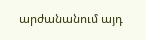արժանանում այդ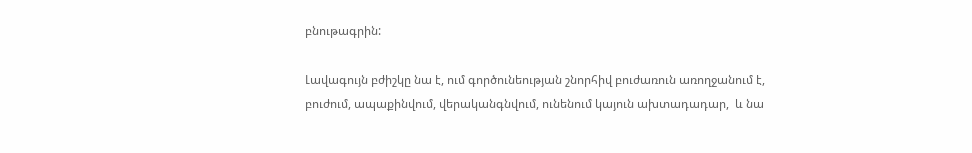բնութագրին:

Լավագույն բժիշկը նա է, ում գործունեության շնորհիվ բուժառուն առողջանում է, բուժում, ապաքինվում, վերականգնվում, ունենում կայուն ախտադադար,  և նա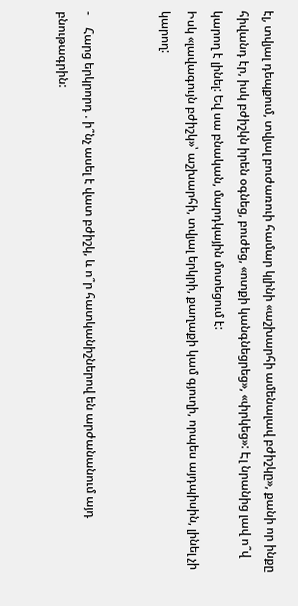էլ, տվյալ դեպքում, տվյալ բուժառուի համար կլինի «աշխարհի ամենալավ բժիշկը», քանի որ ինքը հիվանդ էր, իսկ բժիշկն իրեն օգնեց, բուժեց, «ոտքի կանգնեցրեց», «փրկեց»: Էլ նրանից լավ ո՞վ կարող է լինել: Եվ սա բնական, մարդկային մոտեցում է:
Իսկ «լավագույն բժիշկ»՝ աշխարհի, տվյալ երկրի, քաղաքի կամ գյուղի, որպես այդպիսին, լինել չի կարող:


-    Հարց երկրորդ . ի՞նչ ասել է վատ բժիշկ, և ո՞ր հատկանիշներով են արժանանում այդ բնութագրին: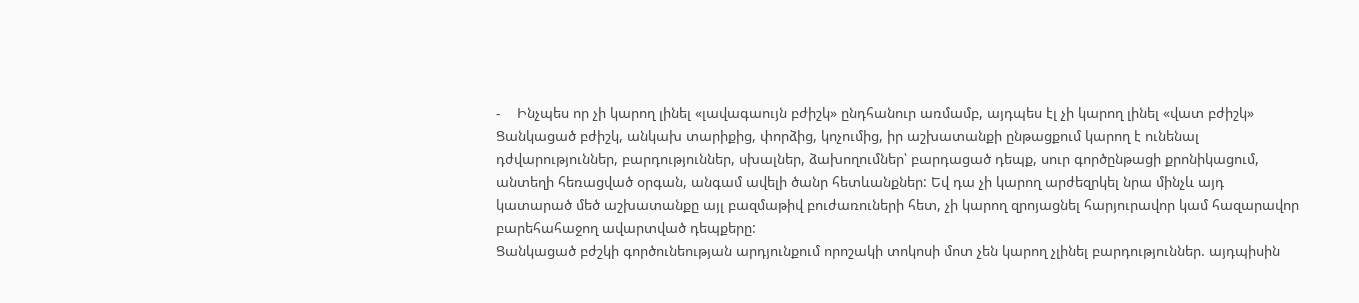-    Ինչպես որ չի կարող լինել «լավագաույն բժիշկ» ընդհանուր առմամբ, այդպես էլ չի կարող լինել «վատ բժիշկ» Ցանկացած բժիշկ, անկախ տարիքից, փորձից, կոչումից, իր աշխատանքի ընթացքում կարող է ունենալ դժվարություններ, բարդություններ, սխալներ, ձախողումներ՝ բարդացած դեպք, սուր գործընթացի քրոնիկացում, անտեղի հեռացված օրգան, անգամ ավելի ծանր հետևանքներ: Եվ դա չի կարող արժեզրկել նրա մինչև այդ կատարած մեծ աշխատանքը այլ բազմաթիվ բուժառուների հետ, չի կարող զրոյացնել հարյուրավոր կամ հազարավոր բարեհահաջող ավարտված դեպքերը:
Ցանկացած բժշկի գործունեության արդյունքում որոշակի տոկոսի մոտ չեն կարող չլինել բարդություններ. այդպիսին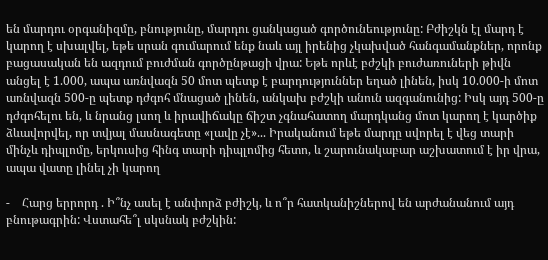են մարդու օրգանիզմը, բնությունը, մարդու ցանկացած գործունեությունը: Բժիշկն էլ մարդ է կարող է սխալվել, եթե սրան գումարում ենք նաև այլ իրենից չկախված հանգամանքներ, որոնք բացասական են ազդում բուժման գործընթացի վրա: Եթե որևէ բժշկի բուժառուների թիվն անցել է 1.000, ապա առնվազն 50 մոտ պետք է բարդություններ եղած լինեն, իսկ 10.000-ի մոտ առնվազն 500-ը պետք դժգոհ մնացած լինեն, անկախ բժշկի անուն ազգանունից: Իսկ այդ 500-ը դժգոհելու են, և նրանց լսող և իրավիճակը ճիշտ չգնահատող մարդկանց մոտ կարող է կարծիք ձևավորվել, որ տվյալ մասնագետը «լավը չէ»... Իրականում եթե մարդը սվորել է վեց տարի մինչև դիպլոմը, երկուսից հինգ տարի դիպլոմից հետո, և շարունակաբար աշխատում է իր վրա, ապա վատը լինել չի կարող

-    Հարց երրորդ . Ի՞նչ ասել է անփորձ բժիշկ, և ո՞ր հատկանիշներով են արժանանում այդ բնութագրին: Վստահե՞լ սկսնակ բժշկին: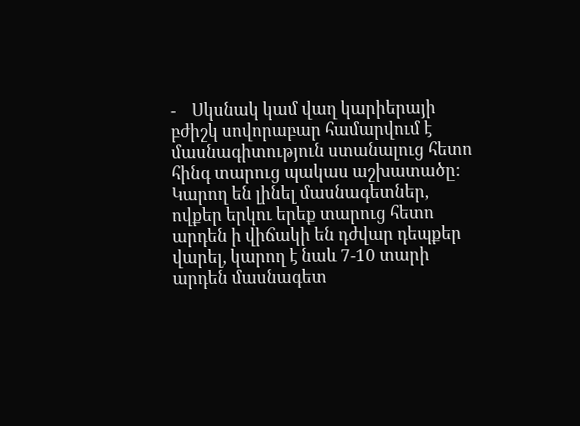-    Սկսնակ կամ վաղ կարիերայի բժիշկ սովորաբար համարվում է մասնագիտություն ստանալուց հետո հինգ տարուց պակաս աշխատածը: Կարող են լինել մասնագետներ, ովքեր երկու երեք տարուց հետո արդեն ի վիճակի են դժվար դեպքեր վարել, կարող է նաև 7-10 տարի արդեն մասնագետ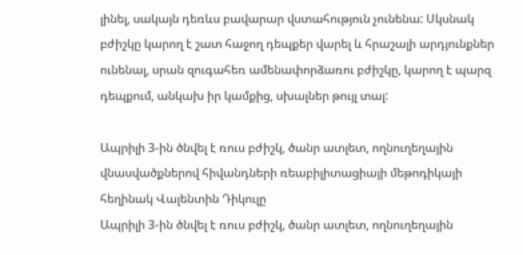լինել, սակայն դեռևս բավարար վստահություն չունենա: Սկսնակ բժիշկը կարող է շատ հաջող դեպքեր վարել և հրաշալի արդյունքներ ունենալ, սրան զուգահեռ ամենափորձառու բժիշկը, կարող է պարզ դեպքում, անկախ իր կամքից, սխալներ թույլ տալ:

Ապրիլի 3-ին ծնվել է ռուս բժիշկ, ծանր ատլետ, ողնուղեղային վնասվածքներով հիվանդների ռեաբիլիտացիայի մեթոդիկայի հեղինակ Վալենտին Դիկուլը
Ապրիլի 3-ին ծնվել է ռուս բժիշկ, ծանր ատլետ, ողնուղեղային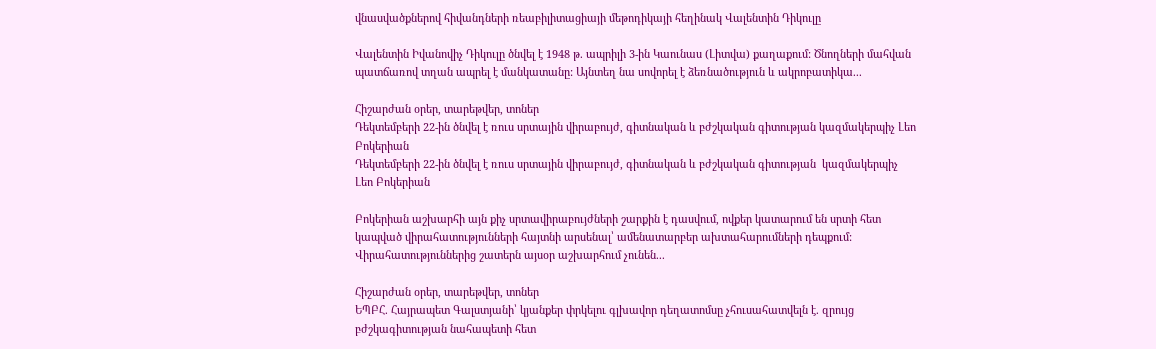վնասվածքներով հիվանդների ռեաբիլիտացիայի մեթոդիկայի հեղինակ Վալենտին Դիկուլը

Վալենտին Իվանովիչ Դիկուլը ծնվել է 1948 թ. ապրիլի 3-ին Կաունաս (Լիտվա) քաղաքում: Ծնողների մահվան պատճառով տղան ապրել է մանկատանը: Այնտեղ նա սովորել է ձեռնածություն և ակրոբատիկա...

Հիշարժան օրեր, տարեթվեր, տոներ
Դեկտեմբերի 22-ին ծնվել է ռուս սրտային վիրաբույժ, գիտնական և բժշկական գիտության կազմակերպիչ Լեո Բոկերիան
Դեկտեմբերի 22-ին ծնվել է ռուս սրտային վիրաբույժ, գիտնական և բժշկական գիտության  կազմակերպիչ Լեո Բոկերիան

Բոկերիան աշխարհի այն քիչ սրտավիրաբույժների շարքին է դասվում, ովքեր կատարում են սրտի հետ կապված վիրահատությունների հայտնի արսենալ՝ ամենատարբեր ախտահարումների դեպքում: Վիրահատություններից շատերն այսօր աշխարհում չունեն...

Հիշարժան օրեր, տարեթվեր, տոներ
ԵՊԲՀ. Հայրապետ Գալստյանի՝ կյանքեր փրկելու գլխավոր դեղատոմսը չհուսահատվելն է. զրույց բժշկագիտության նահապետի հետ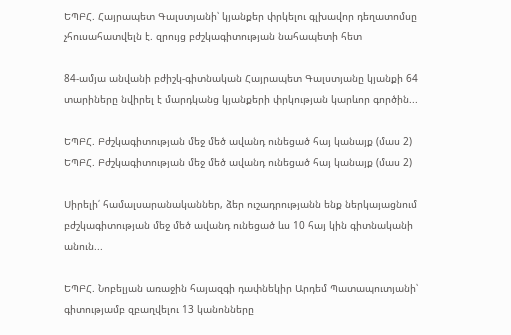ԵՊԲՀ. Հայրապետ Գալստյանի՝ կյանքեր փրկելու գլխավոր դեղատոմսը չհուսահատվելն է. զրույց բժշկագիտության նահապետի հետ

84-ամյա անվանի բժիշկ-գիտնական Հայրապետ Գալստյանը կյանքի 64 տարիները նվիրել է մարդկանց կյանքերի փրկության կարևոր գործին...

ԵՊԲՀ. Բժշկագիտության մեջ մեծ ավանդ ունեցած հայ կանայք (մաս 2)
ԵՊԲՀ. Բժշկագիտության մեջ մեծ ավանդ ունեցած հայ կանայք (մաս 2)

Սիրելի՛ համալսարանականներ, ձեր ուշադրությանն ենք ներկայացնում բժշկագիտության մեջ մեծ ավանդ ունեցած ևս 10 հայ կին գիտնականի անուն...

ԵՊԲՀ. Նոբելյան առաջին հայազգի դափնեկիր Արդեմ Պատապուտյանի՝ գիտությամբ զբաղվելու 13 կանոնները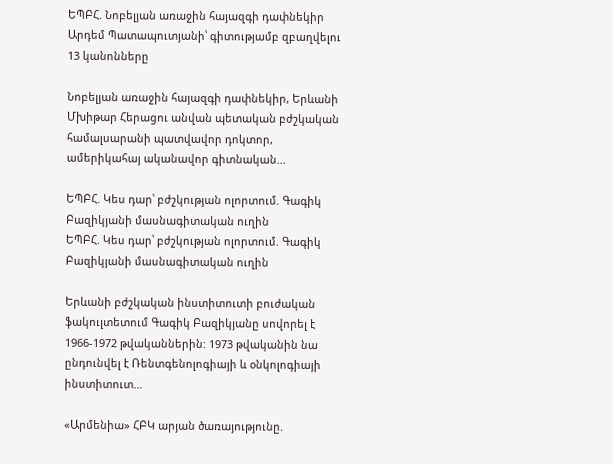ԵՊԲՀ. Նոբելյան առաջին հայազգի դափնեկիր Արդեմ Պատապուտյանի՝ գիտությամբ զբաղվելու 13 կանոնները

Նոբելյան առաջին հայազգի դափնեկիր, Երևանի Մխիթար Հերացու անվան պետական բժշկական համալսարանի պատվավոր դոկտոր, ամերիկահայ ականավոր գիտնական...

ԵՊԲՀ. Կես դար՝ բժշկության ոլորտում. Գագիկ Բազիկյանի մասնագիտական ուղին
ԵՊԲՀ. Կես դար՝ բժշկության ոլորտում. Գագիկ Բազիկյանի մասնագիտական ուղին

Երևանի բժշկական ինստիտուտի բուժական ֆակուլտետում Գագիկ Բազիկյանը սովորել է 1966-1972 թվականներին: 1973 թվականին նա ընդունվել է Ռենտգենոլոգիայի և օնկոլոգիայի ինստիտուտ...

«Արմենիա» ՀԲԿ արյան ծառայությունը.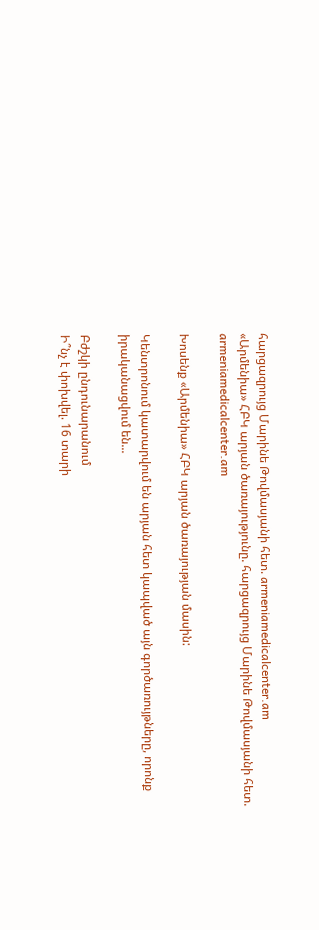հարցազրույց Մարինե Թովմասյանի հետ. armeniamedicalcenter.am
«Արմենիա» ՀԲԿ արյան ծառայությունը. հարցազրույց Մարինե Թովմասյանի հետ. armeniamedicalcenter.am

Խոսենք «Արմենիա» ՀԲԿ արյան ծառայության մասին:

Կենտրոնում կատարվում են արյան հետ կապված այն գործառույթները, որոնք իրականացվում են...

Բժշկի ընդունարանում
Ի՞նչ է փոխվել. 16 տարի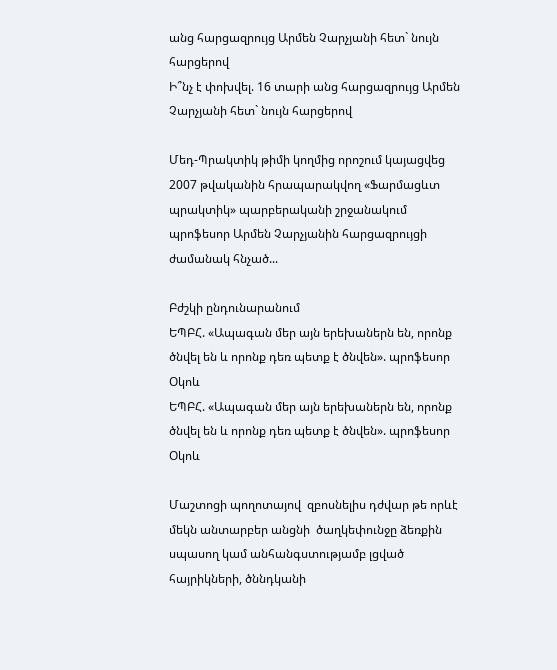անց հարցազրույց Արմեն Չարչյանի հետ` նույն հարցերով
Ի՞նչ է փոխվել. 16 տարի անց հարցազրույց Արմեն Չարչյանի հետ` նույն հարցերով

Մեդ-Պրակտիկ թիմի կողմից որոշում կայացվեց 2007 թվականին հրապարակվող «Ֆարմացևտ պրակտիկ» պարբերականի շրջանակում պրոֆեսոր Արմեն Չարչյանին հարցազրույցի ժամանակ հնչած...

Բժշկի ընդունարանում
ԵՊԲՀ. «Ապագան մեր այն երեխաներն են, որոնք ծնվել են և որոնք դեռ պետք է ծնվեն». պրոֆեսոր Օկոև
ԵՊԲՀ. «Ապագան մեր այն երեխաներն են, որոնք ծնվել են և որոնք դեռ պետք է ծնվեն». պրոֆեսոր Օկոև

Մաշտոցի պողոտայով  զբոսնելիս դժվար թե որևէ մեկն անտարբեր անցնի  ծաղկեփունջը ձեռքին սպասող կամ անհանգստությամբ լցված հայրիկների, ծննդկանի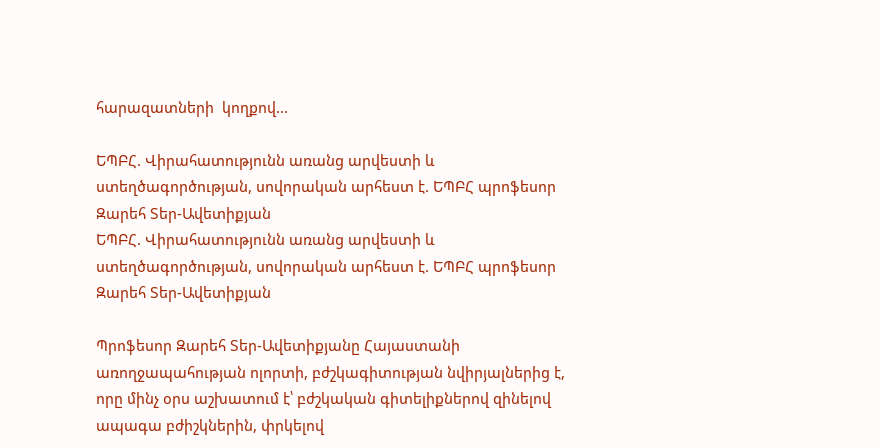հարազատների  կողքով...

ԵՊԲՀ. Վիրահատությունն առանց արվեստի և ստեղծագործության, սովորական արհեստ է. ԵՊԲՀ պրոֆեսոր Զարեհ Տեր-Ավետիքյան
ԵՊԲՀ. Վիրահատությունն առանց արվեստի և ստեղծագործության, սովորական արհեստ է. ԵՊԲՀ պրոֆեսոր Զարեհ Տեր-Ավետիքյան

Պրոֆեսոր Զարեհ Տեր-Ավետիքյանը Հայաստանի առողջապահության ոլորտի, բժշկագիտության նվիրյալներից է, որը մինչ օրս աշխատում է՝ բժշկական գիտելիքներով զինելով ապագա բժիշկներին, փրկելով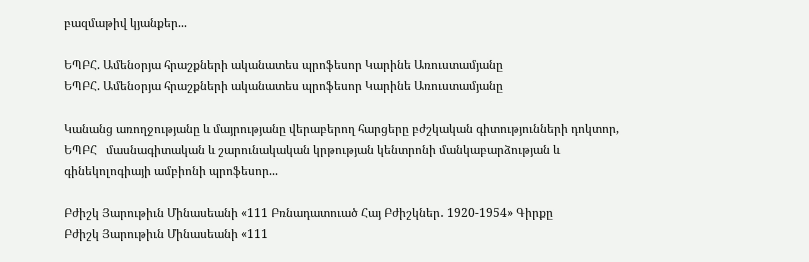բազմաթիվ կյանքեր...

ԵՊԲՀ. Ամենօրյա հրաշքների ականատես պրոֆեսոր Կարինե Առուստամյանը
ԵՊԲՀ. Ամենօրյա հրաշքների ականատես պրոֆեսոր Կարինե Առուստամյանը

Կանանց առողջությանը և մայրությանը վերաբերող հարցերը բժշկական գիտությունների դոկտոր, ԵՊԲՀ   մասնագիտական և շարունակական կրթության կենտրոնի մանկաբարձության և գինեկոլոգիայի ամբիոնի պրոֆեսոր...

Բժիշկ Յարութիւն Մինասեանի «111 Բռնադատուած Հայ Բժիշկներ․ 1920-1954» Գիրքը
Բժիշկ Յարութիւն Մինասեանի «111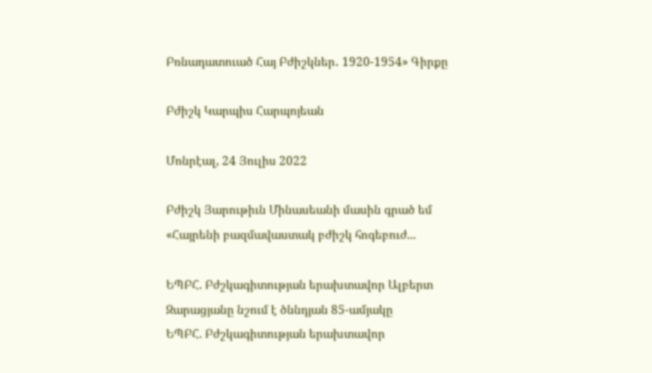Բռնադատուած Հայ Բժիշկներ․ 1920-1954» Գիրքը

Բժիշկ Կարպիս Հարպոյեան

Մոնրէալ, 24 Յուլիս 2022

Բժիշկ Յարութիւն Մինասեանի մասին գրած եմ «Հայրենի բազմավաստակ բժիշկ հոգեբուժ...

ԵՊԲՀ. Բժշկագիտության երախտավոր Ալբերտ Զարացյանը նշում է ծննդյան 85-ամյակը
ԵՊԲՀ. Բժշկագիտության երախտավոր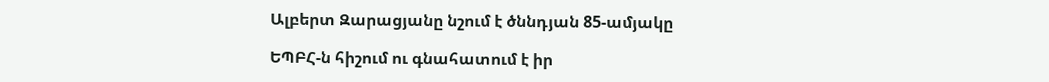Ալբերտ Զարացյանը նշում է ծննդյան 85-ամյակը

ԵՊԲՀ-ն հիշում ու գնահատում է իր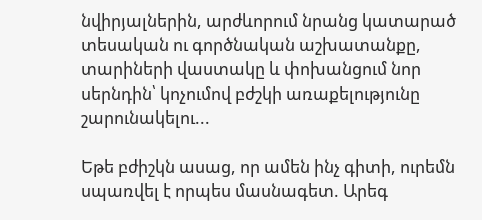նվիրյալներին, արժևորում նրանց կատարած տեսական ու գործնական աշխատանքը, տարիների վաստակը և փոխանցում նոր սերնդին՝ կոչումով բժշկի առաքելությունը շարունակելու...

Եթե բժիշկն ասաց, որ ամեն ինչ գիտի, ուրեմն սպառվել է որպես մասնագետ. Արեգ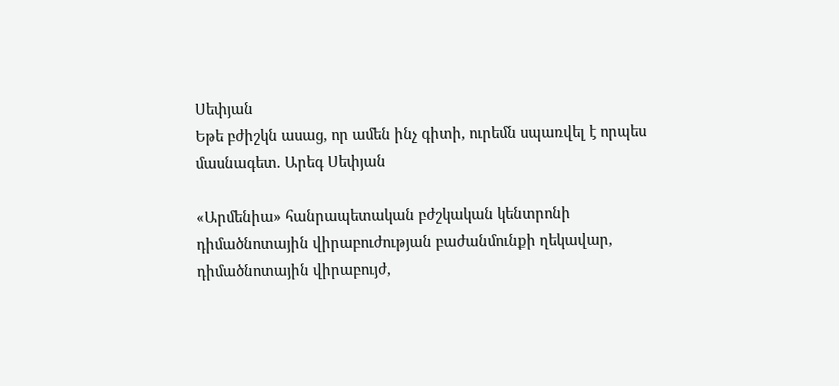Սեփյան
Եթե բժիշկն ասաց, որ ամեն ինչ գիտի, ուրեմն սպառվել է որպես մասնագետ. Արեգ Սեփյան

«Արմենիա» հանրապետական բժշկական կենտրոնի դիմածնոտային վիրաբուժության բաժանմունքի ղեկավար, դիմածնոտային վիրաբույժ,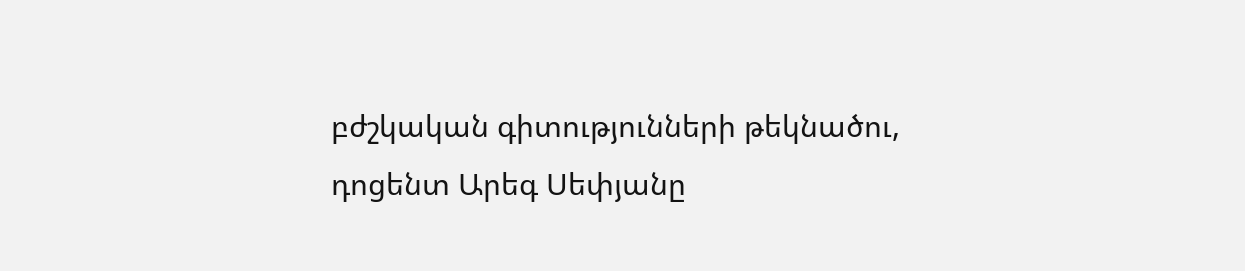բժշկական գիտությունների թեկնածու, դոցենտ Արեգ Սեփյանը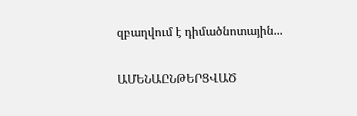զբաղվում է դիմածնոտային...

ԱՄԵՆԱԸՆԹԵՐՑՎԱԾ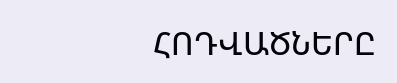ՀՈԴՎԱԾՆԵՐԸ